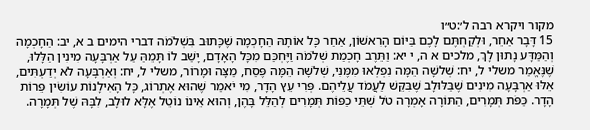מקור ויקרא רבה ל׳:ט״ו
15 דָּבָר אַחֵר, וּלְקַחְתֶּם לָכֶם בַּיּוֹם הָרִאשׁוֹן, אַחַר כָּל אוֹתָהּ הַחָכְמָה שֶׁכָּתוּב בִּשְׁלֹמֹה דברי הימים ב א, יב: הַחָכְמָה וְהַמַּדָּע נָתוּן לָךְ, מלכים א ה, י יא: וַתֵּרֶב חָכְמַת שְׁלֹמֹה וַיֶּחְכַּם מִכָּל הָאָדָם, יָשַׁב לוֹ תָּמֵהַּ עַל אַרְבָּעָה מִינִין הַלָּלוּ, שֶׁנֶּאֱמַר משלי ל, יח: שְׁלשָׁה הֵמָּה נִפְלְאוּ מִמֶּנִּי, שְׁלשָׁה הֵמָּה פֶּסַח, מַצָּה וּמָרוֹר, משלי ל, יח: וְאַרְבָּעָה לֹא יְדַעְתִּים, אֵלּוּ אַרְבָּעָה מִינִים שֶׁבַּלּוּלָב שֶׁבִּקֵּשׁ לַעֲמֹד עֲלֵיהֶם. פְּרִי עֵץ הָדָר, מִי יֹאמַר שֶׁהוּא אֶתְרוֹג, כָּל הָאִילָנוֹת עוֹשִׂין פֵּרוֹת הָדָר. כַּפֹּת תְּמָרִים, הַתּוֹרָה אָמְרָה טֹל שְׁתֵּי כַפּוֹת תְּמָרִים לְהַלֵּל בָּהֶן, וְהוּא אֵינוֹ נוֹטֵל אֶלָּא לוּלָב, לִבָּהּ שֶׁל תְּמָרָה.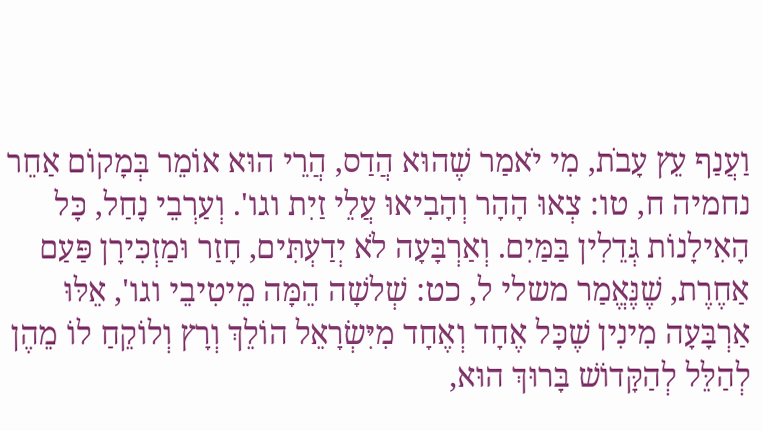וַעֲנַף עֵץ עָבֹת, מִי יֹאמַר שֶׁהוּא הֲדַס, הֲרֵי הוּא אוֹמֵר בְּמָקוֹם אַחֵר נחמיה ח, טו: צְאוּ הָהָר וְהָבִיאוּ עֲלֵי זַיִת וגו'. וְעַרְבֵי נָחַל, כָּל הָאִילָנוֹת גְּדֵלִין בַּמַּיִם. וְאַרְבָּעָה לֹא יְדַעְתִּים, חָזַר וּמַזְכִּירָן פַּעַם אַחֶרֶת, שֶׁנֶּאֱמַר משלי ל, כט: שְׁלשָׁה הֵמָּה מֵיטִיבֵי וגו', אֵלּוּ אַרְבָּעָה מִינִין שֶׁכָּל אֶחָד וְאֶחָד מִיִּשְׂרָאֵל הוֹלֵךְ וְרָץ וְלוֹקֵחַ לוֹ מֵהֶן לְהַלֵּל לְהַקָּדוֹשׁ בָּרוּךְ הוּא,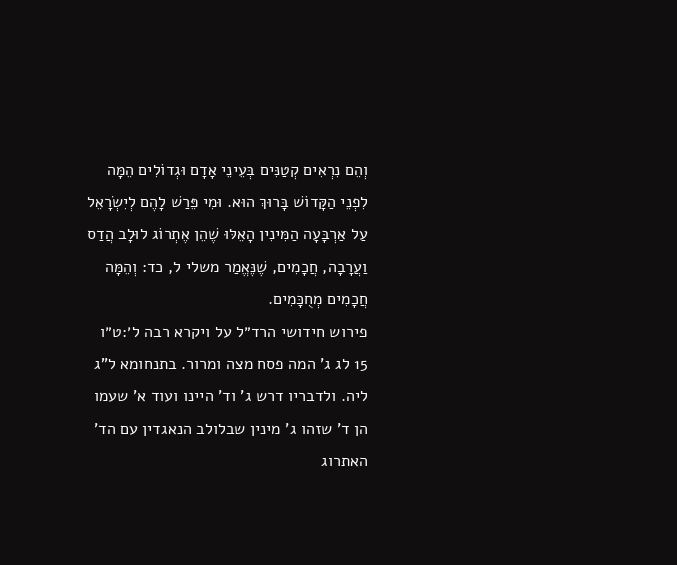וְהֵם נִרְאִים קְטַנִּים בְּעֵינֵי אָדָם וּגְדוֹלִים הֵמָּה לִפְנֵי הַקָּדוֹשׁ בָּרוּךְ הוּא. וּמִי פֵּרַשׁ לָהֶם לְיִשְׂרָאֵל עַל אַרְבָּעָה הַמִּינִין הָאֵלּוּ שֶׁהֵן אֶתְרוֹג לוּלָב הֲדַס וַעֲרָבָה, חֲכָמִים, שֶׁנֶּאֱמַר משלי ל, כד: וְהֵמָּה חֲכָמִים מְחֻכָּמִים.
פירוש חידושי הרד״ל על ויקרא רבה ל׳:ט״ו
15 לג ג' המה פסח מצה ומרור. בתנחומא ל"ג ליה. ולדבריו דרש ג' וד' היינו ועוד א' שעמו הן ד' שזהו ג' מינין שבלולב הנאגדין עם הד' האתרוג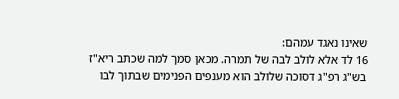שאינו נאגד עמהם:
16 לד אלא לולב לבה של תמרה. מכאן סמך למה שכתב ריא"ז בש"ג רפ"ג דסוכה שלולב הוא מענפים הפנימים שבתוך לבו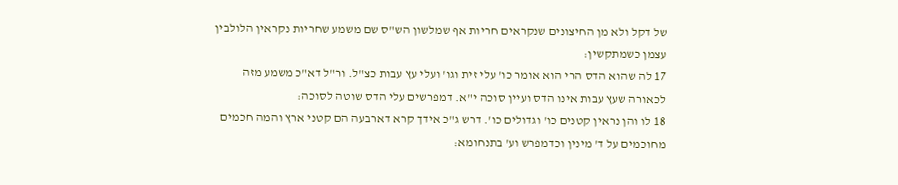של דקל ולא מן החיצונים שנקראים חריות אף שמלשון הש"ס שם משמע שחריות נקראין הלולבין עצמן כשמתקשין:
17 לה שהוא הדס הרי הוא אומר כו' עלי זית וגו' ועלי עץ עבות כצ"ל. ור"ל דא"כ משמע מזה לכאורה שעץ עבות אינו הדס ועיין סוכה י"א. דמפרשים עלי הדס שוטה לסוכה:
18 לו והן נראין קטנים כו' וגדולים כו'. דרש ג"כ אידך קרא דארבעה הם קטני ארץ והמה חכמים מחוכמים על ד' מינין וכדמפרש וע' בתנחומא: